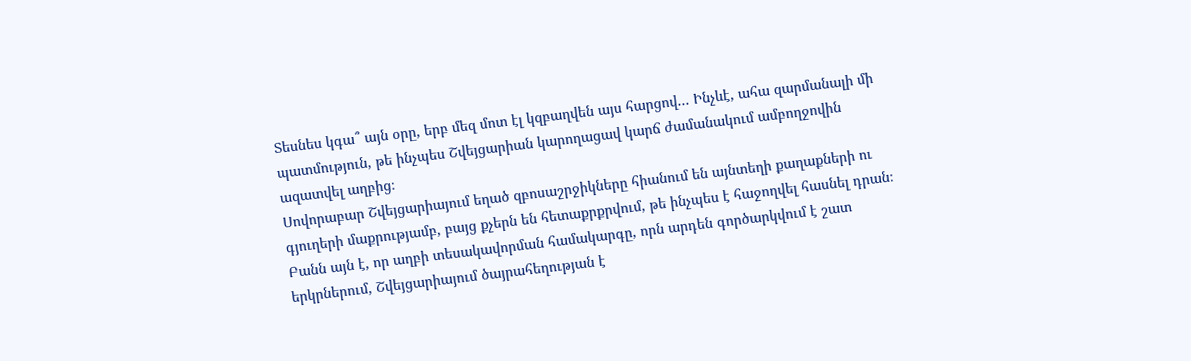Տեսնես կգա՞ այն օրը, երբ մեզ մոտ էլ կզբաղվեն այս հարցով... Ինչևէ, ահա զարմանալի մի պատմություն, թե ինչպես Շվեյցարիան կարողացավ կարճ ժամանակում ամբողջովին ազատվել աղբից։
Սովորաբար Շվեյցարիայում եղած զբոսաշրջիկները հիանում են այնտեղի քաղաքների ու գյուղերի մաքրությամբ, բայց քչերն են հետաքրքրվում, թե ինչպես է հաջողվել հասնել դրան։ Բանն այն է, որ աղբի տեսակավորման համակարգը, որն արդեն գործարկվում է շատ երկրներում, Շվեյցարիայում ծայրահեղության է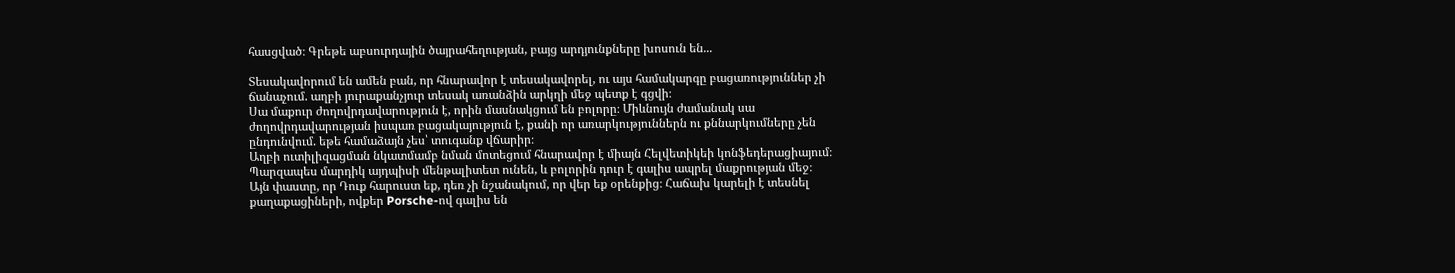հասցված։ Գրեթե աբսուրդային ծայրահեղության, բայց արդյունքները խոսուն են...

Տեսակավորում են ամեն բան, որ հնարավոր է տեսակավորել, ու այս համակարգը բացառություններ չի ճանաչում. աղբի յուրաքանչյուր տեսակ առանձին արկղի մեջ պետք է գցվի։
Սա մաքուր ժողովրդավարություն է, որին մասնակցում են բոլորը։ Միևնույն ժամանակ սա ժողովրդավարության իսպառ բացակայություն է, քանի որ առարկություններն ու քննարկումները չեն ընդունվում. եթե համաձայն չես՝ տուգանք վճարիր։
Աղբի ուտիլիզացման նկատմամբ նման մոտեցում հնարավոր է միայն Հելվետիկեի կոնֆեդերացիայում։ Պարզապես մարդիկ այդպիսի մենթալիտետ ունեն, և բոլորին դուր է գալիս ապրել մաքրության մեջ։
Այն փաստը, որ Դուք հարուստ եք, դեռ չի նշանակում, որ վեր եք օրենքից։ Հաճախ կարելի է տեսնել քաղաքացիների, ովքեր Porsche-ով գալիս են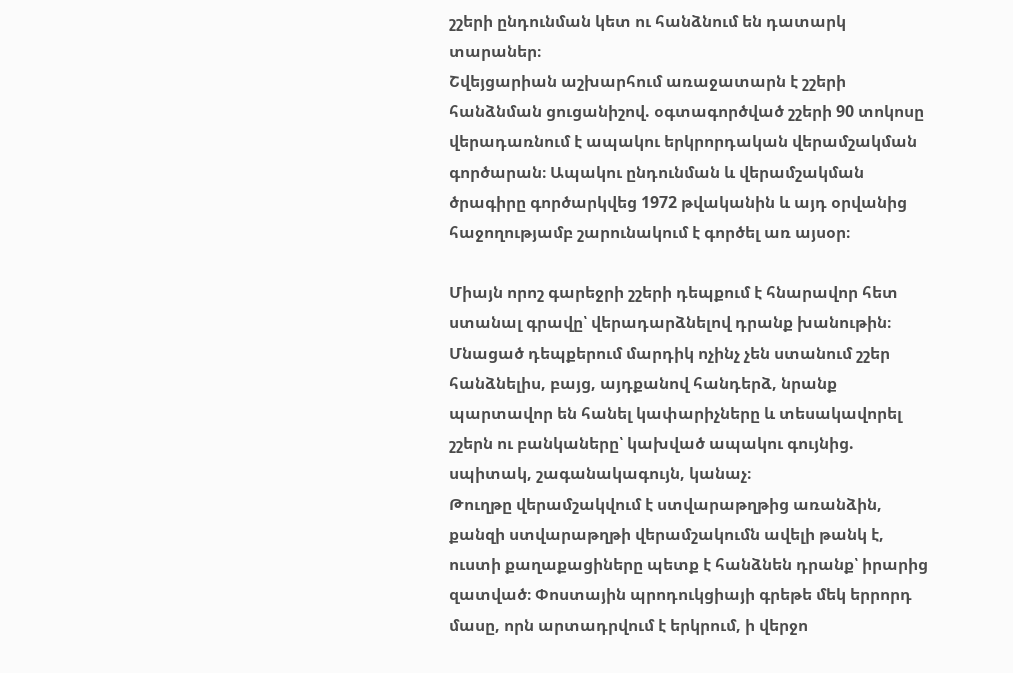շշերի ընդունման կետ ու հանձնում են դատարկ տարաներ։
Շվեյցարիան աշխարհում առաջատարն է շշերի հանձնման ցուցանիշով. օգտագործված շշերի 90 տոկոսը վերադառնում է ապակու երկրորդական վերամշակման գործարան։ Ապակու ընդունման և վերամշակման ծրագիրը գործարկվեց 1972 թվականին և այդ օրվանից հաջողությամբ շարունակում է գործել առ այսօր։

Միայն որոշ գարեջրի շշերի դեպքում է հնարավոր հետ ստանալ գրավը՝ վերադարձնելով դրանք խանութին։ Մնացած դեպքերում մարդիկ ոչինչ չեն ստանում շշեր հանձնելիս, բայց, այդքանով հանդերձ, նրանք պարտավոր են հանել կափարիչները և տեսակավորել շշերն ու բանկաները՝ կախված ապակու գույնից. սպիտակ, շագանակագույն, կանաչ։
Թուղթը վերամշակվում է ստվարաթղթից առանձին, քանզի ստվարաթղթի վերամշակումն ավելի թանկ է, ուստի քաղաքացիները պետք է հանձնեն դրանք՝ իրարից զատված։ Փոստային պրոդուկցիայի գրեթե մեկ երրորդ մասը, որն արտադրվում է երկրում, ի վերջո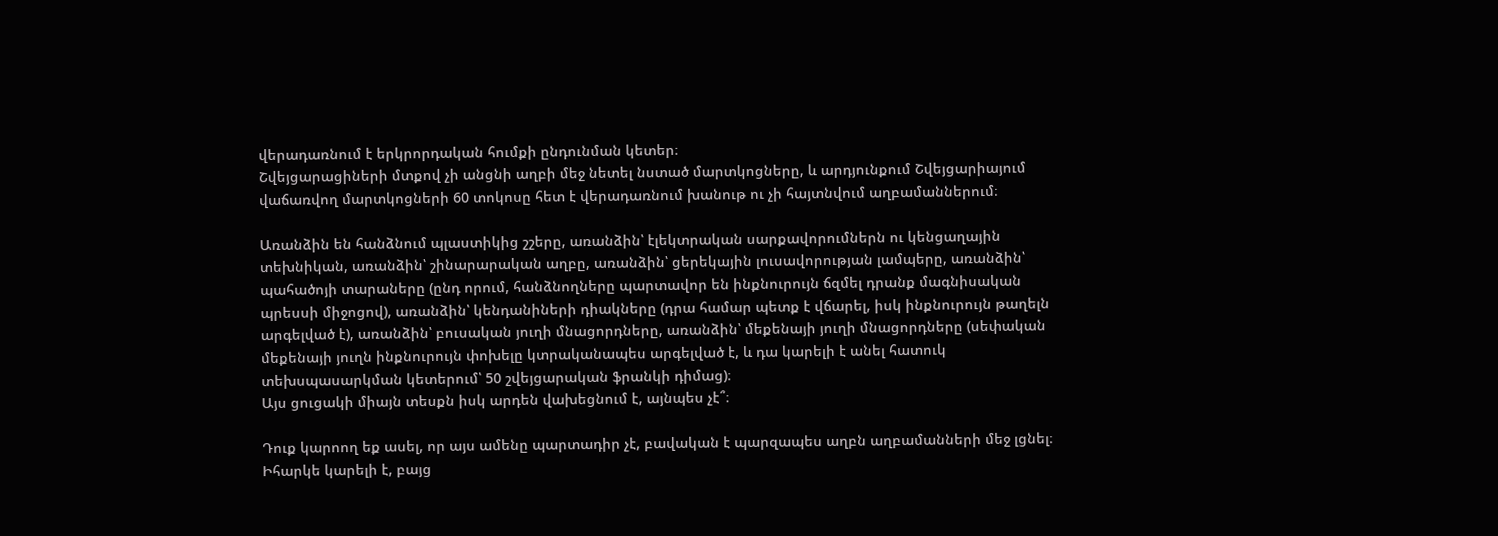վերադառնում է երկրորդական հումքի ընդունման կետեր։
Շվեյցարացիների մտքով չի անցնի աղբի մեջ նետել նստած մարտկոցները, և արդյունքում Շվեյցարիայում վաճառվող մարտկոցների 60 տոկոսը հետ է վերադառնում խանութ ու չի հայտնվում աղբամաններում։

Առանձին են հանձնում պլաստիկից շշերը, առանձին՝ էլեկտրական սարքավորումներն ու կենցաղային տեխնիկան, առանձին՝ շինարարական աղբը, առանձին՝ ցերեկային լուսավորության լամպերը, առանձին՝ պահածոյի տարաները (ընդ որում, հանձնողները պարտավոր են ինքնուրույն ճզմել դրանք մագնիսական պրեսսի միջոցով), առանձին՝ կենդանիների դիակները (դրա համար պետք է վճարել, իսկ ինքնուրույն թաղելն արգելված է), առանձին՝ բուսական յուղի մնացորդները, առանձին՝ մեքենայի յուղի մնացորդները (սեփական մեքենայի յուղն ինքնուրույն փոխելը կտրականապես արգելված է, և դա կարելի է անել հատուկ տեխսպասարկման կետերում՝ 50 շվեյցարական ֆրանկի դիմաց)։
Այս ցուցակի միայն տեսքն իսկ արդեն վախեցնում է, այնպես չէ՞։

Դուք կարոող եք ասել, որ այս ամենը պարտադիր չէ, բավական է պարզապես աղբն աղբամանների մեջ լցնել։ Իհարկե կարելի է, բայց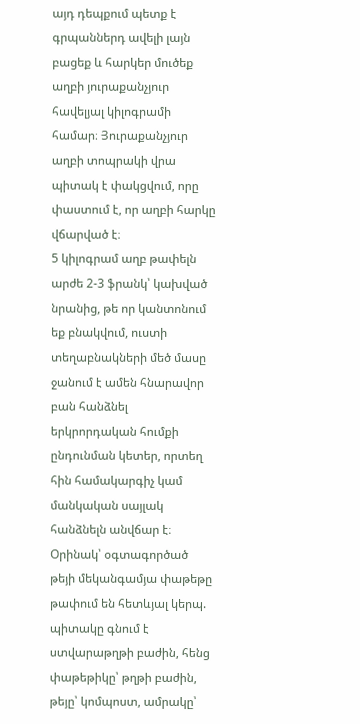այդ դեպքում պետք է գրպաններդ ավելի լայն բացեք և հարկեր մուծեք աղբի յուրաքանչյուր հավելյալ կիլոգրամի համար։ Յուրաքանչյուր աղբի տոպրակի վրա պիտակ է փակցվում, որը փաստում է, որ աղբի հարկը վճարված է։
5 կիլոգրամ աղբ թափելն արժե 2-3 ֆրանկ՝ կախված նրանից, թե որ կանտոնում եք բնակվում, ուստի տեղաբնակների մեծ մասը ջանում է ամեն հնարավոր բան հանձնել երկրորդական հումքի ընդունման կետեր, որտեղ հին համակարգիչ կամ մանկական սայլակ հանձնելն անվճար է։
Օրինակ՝ օգտագործած թեյի մեկանգամյա փաթեթը թափում են հետևյալ կերպ. պիտակը գնում է ստվարաթղթի բաժին, հենց փաթեթիկը՝ թղթի բաժին, թեյը՝ կոմպոստ, ամրակը՝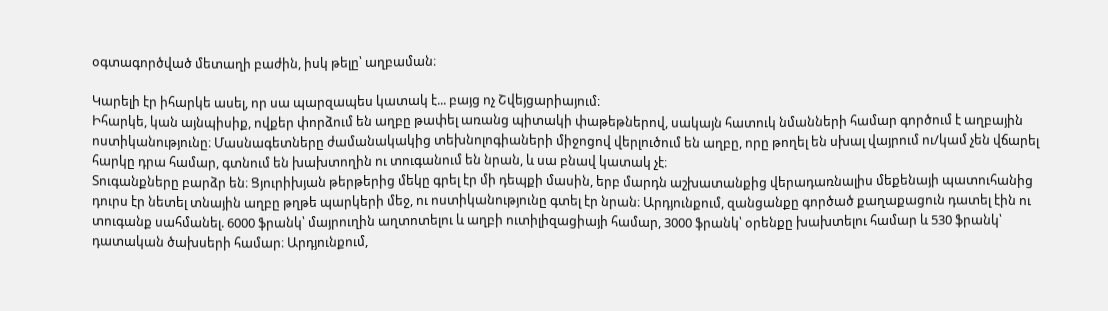օգտագործված մետաղի բաժին, իսկ թելը՝ աղբաման։

Կարելի էր իհարկե ասել, որ սա պարզապես կատակ է... բայց ոչ Շվեյցարիայում։
Իհարկե, կան այնպիսիք, ովքեր փորձում են աղբը թափել առանց պիտակի փաթեթներով, սակայն հատուկ նմանների համար գործում է աղբային ոստիկանությունը։ Մասնագետները ժամանակակից տեխնոլոգիաների միջոցով վերլուծում են աղբը, որը թողել են սխալ վայրում ու/կամ չեն վճարել հարկը դրա համար, գտնում են խախտողին ու տուգանում են նրան, և սա բնավ կատակ չէ։
Տուգանքները բարձր են։ Ցյուրիխյան թերթերից մեկը գրել էր մի դեպքի մասին, երբ մարդն աշխատանքից վերադառնալիս մեքենայի պատուհանից դուրս էր նետել տնային աղբը թղթե պարկերի մեջ, ու ոստիկանությունը գտել էր նրան։ Արդյունքում, զանցանքը գործած քաղաքացուն դատել էին ու տուգանք սահմանել. 6000 ֆրանկ՝ մայրուղին աղտոտելու և աղբի ուտիլիզացիայի համար, 3000 ֆրանկ՝ օրենքը խախտելու համար և 530 ֆրանկ՝ դատական ծախսերի համար։ Արդյունքում,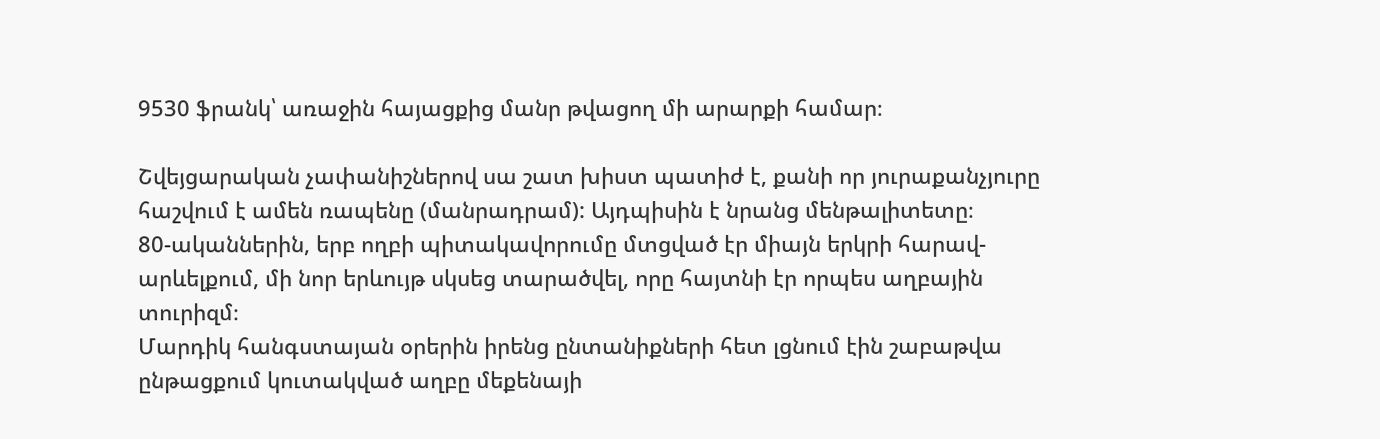9530 ֆրանկ՝ առաջին հայացքից մանր թվացող մի արարքի համար։

Շվեյցարական չափանիշներով սա շատ խիստ պատիժ է, քանի որ յուրաքանչյուրը հաշվում է ամեն ռապենը (մանրադրամ): Այդպիսին է նրանց մենթալիտետը։
80-ականներին, երբ ողբի պիտակավորումը մտցված էր միայն երկրի հարավ-արևելքում, մի նոր երևույթ սկսեց տարածվել, որը հայտնի էր որպես աղբային տուրիզմ։
Մարդիկ հանգստայան օրերին իրենց ընտանիքների հետ լցնում էին շաբաթվա ընթացքում կուտակված աղբը մեքենայի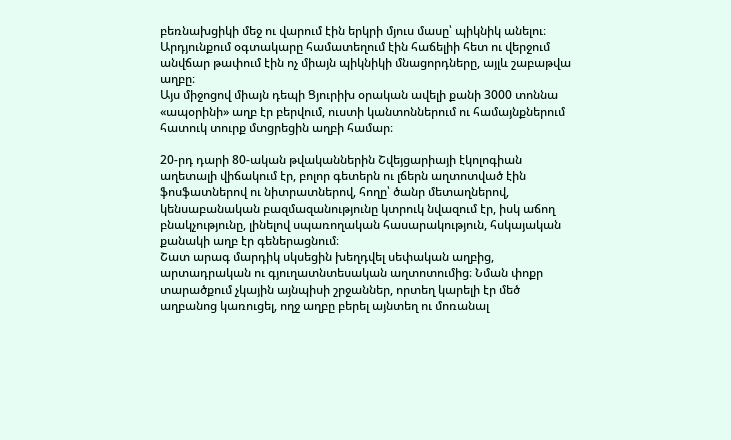բեռնախցիկի մեջ ու վարում էին երկրի մյուս մասը՝ պիկնիկ անելու։ Արդյունքում օգտակարը համատեղում էին հաճելիի հետ ու վերջում անվճար թափում էին ոչ միայն պիկնիկի մնացորդները, այլև շաբաթվա աղբը։
Այս միջոցով միայն դեպի Ցյուրիխ օրական ավելի քանի 3000 տոննա «ապօրինի» աղբ էր բերվում, ուստի կանտոններում ու համայնքներում հատուկ տուրք մտցրեցին աղբի համար։

20-րդ դարի 80-ական թվականներին Շվեյցարիայի էկոլոգիան աղետալի վիճակում էր, բոլոր գետերն ու լճերն աղտոտված էին ֆոսֆատներով ու նիտրատներով, հողը՝ ծանր մետաղներով, կենսաբանական բազմազանությունը կտրուկ նվազում էր, իսկ աճող բնակչությունը, լինելով սպառողական հասարակություն, հսկայական քանակի աղբ էր գեներացնում։
Շատ արագ մարդիկ սկսեցին խեղդվել սեփական աղբից, արտադրական ու գյուղատնտեսական աղտոտումից։ Նման փոքր տարածքում չկային այնպիսի շրջաններ, որտեղ կարելի էր մեծ աղբանոց կառուցել, ողջ աղբը բերել այնտեղ ու մոռանալ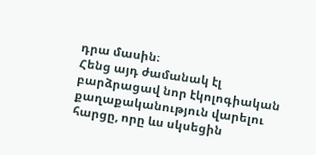դրա մասին։
Հենց այդ ժամանակ էլ բարձրացավ նոր էկոլոգիական քաղաքականություն վարելու հարցը, որը ևս սկսեցին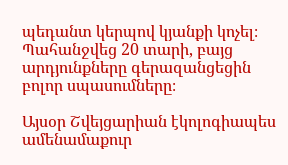պեդանտ կերպով կյանքի կոչել։ Պահանջվեց 20 տարի, բայց արդյունքները գերազանցեցին բոլոր սպասումները։

Այսօր Շվեյցարիան էկոլոգիապես ամենամաքուր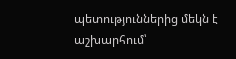պետություններից մեկն է աշխարհում՝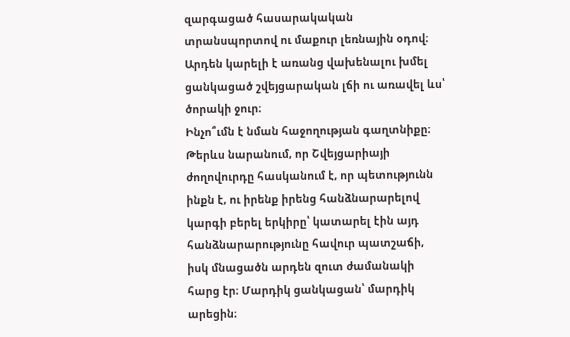զարգացած հասարակական տրանսպորտով ու մաքուր լեռնային օդով։ Արդեն կարելի է առանց վախենալու խմել ցանկացած շվեյցարական լճի ու առավել ևս՝ ծորակի ջուր։
Ինչո՞ւմն է նման հաջողության գաղտնիքը։ Թերևս նարանում, որ Շվեյցարիայի ժողովուրդը հասկանում է, որ պետությունն ինքն է, ու իրենք իրենց հանձնարարելով կարգի բերել երկիրը՝ կատարել էին այդ հանձնարարությունը հավուր պատշաճի, իսկ մնացածն արդեն զուտ ժամանակի հարց էր։ Մարդիկ ցանկացան՝ մարդիկ արեցին։